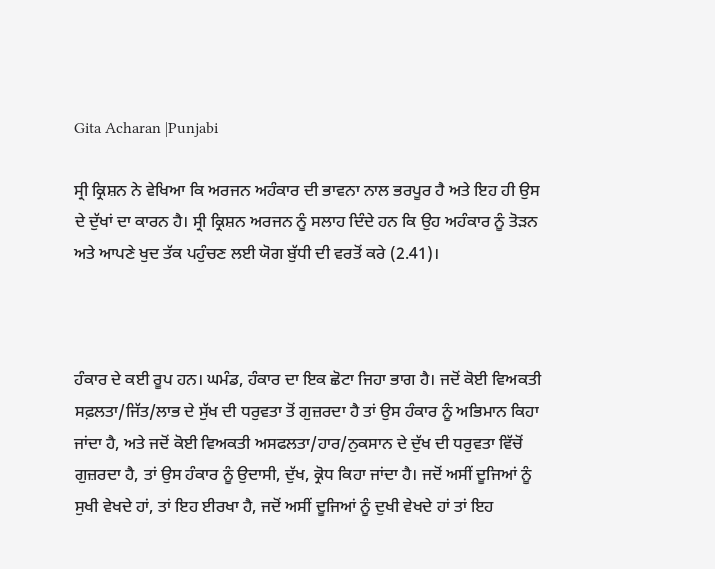Gita Acharan |Punjabi

ਸ੍ਰੀ ਕ੍ਰਿਸ਼ਨ ਨੇ ਵੇਖਿਆ ਕਿ ਅਰਜਨ ਅਹੰਕਾਰ ਦੀ ਭਾਵਨਾ ਨਾਲ ਭਰਪੂਰ ਹੈ ਅਤੇ ਇਹ ਹੀ ਉਸ ਦੇ ਦੁੱਖਾਂ ਦਾ ਕਾਰਨ ਹੈ। ਸ੍ਰੀ ਕ੍ਰਿਸ਼ਨ ਅਰਜਨ ਨੂੰ ਸਲਾਹ ਦਿੰਦੇ ਹਨ ਕਿ ਉਹ ਅਹੰਕਾਰ ਨੂੰ ਤੋੜਨ ਅਤੇ ਆਪਣੇ ਖੁਦ ਤੱਕ ਪਹੁੰਚਣ ਲਈ ਯੋਗ ਬੁੱਧੀ ਦੀ ਵਰਤੋਂ ਕਰੇ (2.41)।



ਹੰਕਾਰ ਦੇ ਕਈ ਰੂਪ ਹਨ। ਘਮੰਡ, ਹੰਕਾਰ ਦਾ ਇਕ ਛੋਟਾ ਜਿਹਾ ਭਾਗ ਹੈ। ਜਦੋਂ ਕੋਈ ਵਿਅਕਤੀ ਸਫ਼ਲਤਾ/ਜਿੱਤ/ਲਾਭ ਦੇ ਸੁੱਖ ਦੀ ਧਰੁਵਤਾ ਤੋਂ ਗੁਜ਼ਰਦਾ ਹੈ ਤਾਂ ਉਸ ਹੰਕਾਰ ਨੂੰ ਅਭਿਮਾਨ ਕਿਹਾ ਜਾਂਦਾ ਹੈ, ਅਤੇ ਜਦੋਂ ਕੋਈ ਵਿਅਕਤੀ ਅਸਫਲਤਾ/ਹਾਰ/ਨੁਕਸਾਨ ਦੇ ਦੁੱਖ ਦੀ ਧਰੁਵਤਾ ਵਿੱਚੋਂ ਗੁਜ਼ਰਦਾ ਹੈ, ਤਾਂ ਉਸ ਹੰਕਾਰ ਨੂੰ ਉਦਾਸੀ, ਦੁੱਖ, ਕ੍ਰੋਧ ਕਿਹਾ ਜਾਂਦਾ ਹੈ। ਜਦੋਂ ਅਸੀਂ ਦੂਜਿਆਂ ਨੂੰ ਸੁਖੀ ਵੇਖਦੇ ਹਾਂ, ਤਾਂ ਇਹ ਈਰਖਾ ਹੈ, ਜਦੋਂ ਅਸੀਂ ਦੂਜਿਆਂ ਨੂੰ ਦੁਖੀ ਵੇਖਦੇ ਹਾਂ ਤਾਂ ਇਹ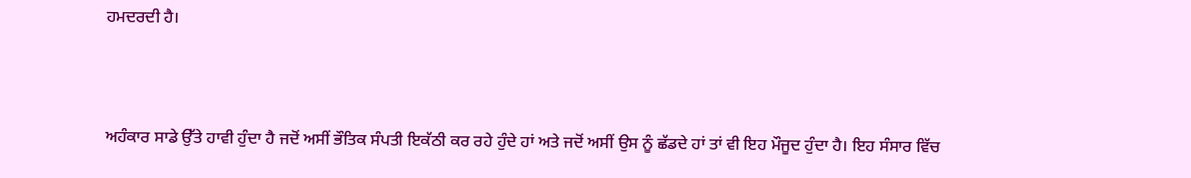ਹਮਦਰਦੀ ਹੈ।



ਅਹੰਕਾਰ ਸਾਡੇ ਉੱਤੇ ਹਾਵੀ ਹੁੰਦਾ ਹੈ ਜਦੋਂ ਅਸੀਂ ਭੌਤਿਕ ਸੰਪਤੀ ਇਕੱਠੀ ਕਰ ਰਹੇ ਹੁੰਦੇ ਹਾਂ ਅਤੇ ਜਦੋਂ ਅਸੀਂ ਉਸ ਨੂੰ ਛੱਡਦੇ ਹਾਂ ਤਾਂ ਵੀ ਇਹ ਮੌਜੂਦ ਹੁੰਦਾ ਹੈ। ਇਹ ਸੰਸਾਰ ਵਿੱਚ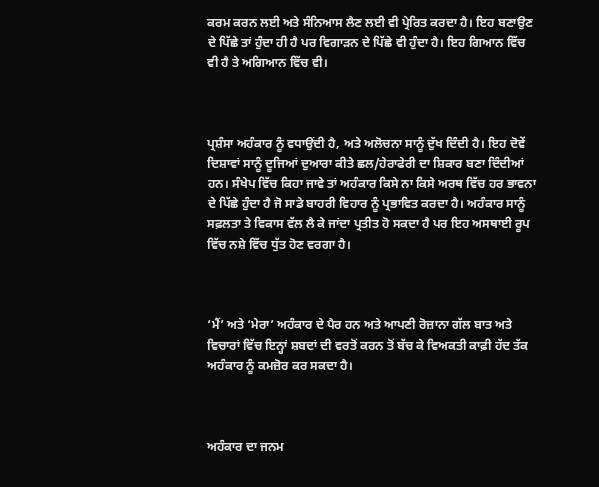ਕਰਮ ਕਰਨ ਲਈ ਅਤੇ ਸੰਨਿਆਸ ਲੈਣ ਲਈ ਵੀ ਪ੍ਰੇਰਿਤ ਕਰਦਾ ਹੈ। ਇਹ ਬਣਾਉਣ ਦੇ ਪਿੱਛੇ ਤਾਂ ਹੁੰਦਾ ਹੀ ਹੈ ਪਰ ਵਿਗਾੜਨ ਦੇ ਪਿੱਛੇ ਵੀ ਹੁੰਦਾ ਹੈ। ਇਹ ਗਿਆਨ ਵਿੱਚ ਵੀ ਹੈ ਤੇ ਅਗਿਆਨ ਵਿੱਚ ਵੀ।



ਪ੍ਰਸ਼ੰਸਾ ਅਹੰਕਾਰ ਨੂੰ ਵਧਾਉਂਦੀ ਹੈ, ਅਤੇ ਅਲੋਚਨਾ ਸਾਨੂੰ ਦੁੱਖ ਦਿੰਦੀ ਹੈ। ਇਹ ਦੋਵੇਂ ਦਿਸ਼ਾਵਾਂ ਸਾਨੂੰ ਦੂਜਿਆਂ ਦੁਆਰਾ ਕੀਤੇ ਛਲ/ਹੇਰਾਫੇਰੀ ਦਾ ਸ਼ਿਕਾਰ ਬਣਾ ਦਿੰਦੀਆਂ ਹਨ। ਸੰਖੇਪ ਵਿੱਚ ਕਿਹਾ ਜਾਵੇ ਤਾਂ ਅਹੰਕਾਰ ਕਿਸੇ ਨਾ ਕਿਸੇ ਅਰਥ ਵਿੱਚ ਹਰ ਭਾਵਨਾ ਦੇ ਪਿੱਛੇ ਹੁੰਦਾ ਹੈ ਜੋ ਸਾਡੇ ਬਾਹਰੀ ਵਿਹਾਰ ਨੂੰ ਪ੍ਰਭਾਵਿਤ ਕਰਦਾ ਹੈ। ਅਹੰਕਾਰ ਸਾਨੂੰ ਸਫ਼ਲਤਾ ਤੇ ਵਿਕਾਸ ਵੱਲ ਲੈ ਕੇ ਜਾਂਦਾ ਪ੍ਰਤੀਤ ਹੋ ਸਕਦਾ ਹੈ ਪਰ ਇਹ ਅਸਥਾਈ ਰੂਪ ਵਿੱਚ ਨਸ਼ੇ ਵਿੱਚ ਧੁੱਤ ਹੋਣ ਵਰਗਾ ਹੈ।



‘ਮੈਂ’ ਅਤੇ ‘ਮੇਰਾ’ ਅਹੰਕਾਰ ਦੇ ਪੈਰ ਹਨ ਅਤੇ ਆਪਣੀ ਰੋਜ਼ਾਨਾ ਗੱਲ ਬਾਤ ਅਤੇ ਵਿਚਾਰਾਂ ਵਿੱਚ ਇਨ੍ਹਾਂ ਸ਼ਬਦਾਂ ਦੀ ਵਰਤੋਂ ਕਰਨ ਤੋਂ ਬੱਚ ਕੇ ਵਿਅਕਤੀ ਕਾਫ਼ੀ ਹੱਦ ਤੱਕ ਅਹੰਕਾਰ ਨੂੰ ਕਮਜ਼ੋਰ ਕਰ ਸਕਦਾ ਹੈ।



ਅਹੰਕਾਰ ਦਾ ਜਨਮ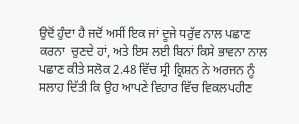ਉਦੋਂ ਹੁੰਦਾ ਹੈ ਜਦੋਂ ਅਸੀਂ ਇਕ ਜਾਂ ਦੂਜੇ ਧਰੁੱਵ ਨਾਲ ਪਛਾਣ ਕਰਨਾ  ਚੁਣਦੇ ਹਾਂ, ਅਤੇ ਇਸ ਲਈ ਬਿਨਾਂ ਕਿਸੇ ਭਾਵਨਾ ਨਾਲ ਪਛਾਣ ਕੀਤੇ ਸਲੋਕ 2.48 ਵਿੱਚ ਸ੍ਰੀ ਕ੍ਰਿਸ਼ਨ ਨੇ ਅਰਜਨ ਨੂੰ ਸਲਾਹ ਦਿੱਤੀ ਕਿ ਉਹ ਆਪਣੇ ਵਿਹਾਰ ਵਿੱਚ ਵਿਕਲਪਹੀਣ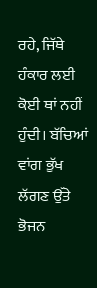ਰਹੇ, ਜਿੱਥੇ ਹੰਕਾਰ ਲਈ ਕੋਈ ਥਾਂ ਨਹੀਂ ਹੁੰਦੀ। ਬੱਚਿਆਂ ਵਾਂਗ ਭੁੱਖ ਲੱਗਣ ਉੱਤੇ ਭੋਜਨ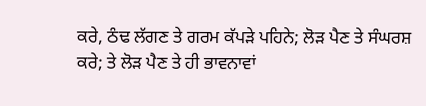ਕਰੇ, ਠੰਢ ਲੱਗਣ ਤੇ ਗਰਮ ਕੱਪੜੇ ਪਹਿਨੇ; ਲੋੜ ਪੈਣ ਤੇ ਸੰਘਰਸ਼ ਕਰੇ; ਤੇ ਲੋੜ ਪੈਣ ਤੇ ਹੀ ਭਾਵਨਾਵਾਂ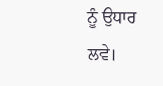ਨੂੰ ਉਧਾਰ ਲਵੇ।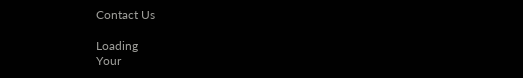Contact Us

Loading
Your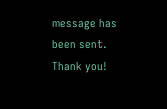message has been sent. Thank you!